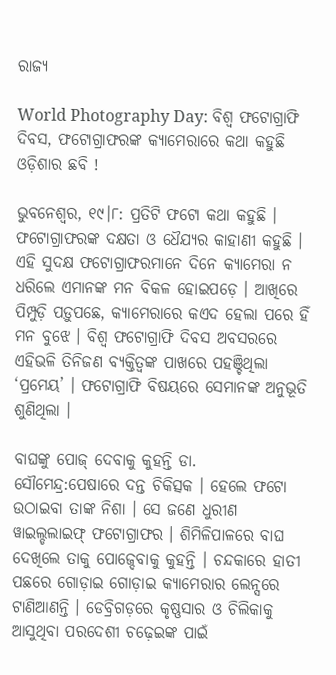ରାଜ୍ୟ

World Photography Day: ବିଶ୍ୱ ଫଟୋଗ୍ରାଫି ଦିବସ, ଫଟୋଗ୍ରାଫରଙ୍କ କ୍ୟାମେରାରେ କଥା କହୁଛି ଓଡ଼ିଶାର ଛବି !

ଭୁବନେଶ୍ୱର, ୧୯।୮: ପ୍ରତିଟି ଫଟୋ କଥା କହୁଛି । ଫଟୋଗ୍ରାଫରଙ୍କ ଦକ୍ଷତା ଓ ଧୈଯ୍ୟର କାହାଣୀ କହୁଛି । ଏହି ସୁଦକ୍ଷ ଫଟୋଗ୍ରାଫରମାନେ ଦିନେ କ୍ୟାମେରା ନ ଧରିଲେ ଏମାନଙ୍କ ମନ ବିକଳ ହୋଇପଡ଼େ । ଆଖିରେ ପିମ୍ପୁଡ଼ି ପଡ଼ୁପଛେ, କ୍ୟାମେରାରେ କଏଦ ହେଲା ପରେ ହିଁ ମନ ବୁଝେ । ବିଶ୍ୱ ଫଟୋଗ୍ରାଫି ଦିବସ ଅବସରରେ ଏହିଭଳି ତିନିଜଣ ବ୍ୟକ୍ତିତ୍ୱଙ୍କ ପାଖରେ ପହଞ୍ଚିଥିଲା ‘ପ୍ରମେୟ’ । ଫଟୋଗ୍ରାଫି ବିଷୟରେ ସେମାନଙ୍କ ଅନୁଭୂତି ଶୁଣିଥିଲା ।

ବାଘଙ୍କୁ ପୋଜ୍ ଦେବାକୁ କୁହନ୍ତି ଡା. ସୌମେନ୍ଦ୍ର:ପେଷାରେ ଦନ୍ତ ଚିକିତ୍ସକ । ହେଲେ ଫଟୋ ଉଠାଇବା ତାଙ୍କ ନିଶା । ସେ ଜଣେ ଧୁରୀଣ ୱାଇଲ୍ଡଲାଇଫ୍ ଫଟୋଗ୍ରାଫର । ଶିମିଳିପାଳରେ ବାଘ ଦେଖିଲେ ତାକୁ ପୋଜ୍ଦେବାକୁ କୁହନ୍ତି । ଚନ୍ଦକାରେ ହାତୀ ପଛରେ ଗୋଡ଼ାଇ ଗୋଡ଼ାଇ କ୍ୟାମେରାର ଲେନ୍ସରେ ଟାଣିଆଣନ୍ତି । ଡେବ୍ରିଗଡ଼ରେ କୃଷ୍ଣସାର ଓ ଚିଲିକାକୁ ଆସୁଥିବା ପରଦେଶୀ ଚଢ଼େଇଙ୍କ ପାଇଁ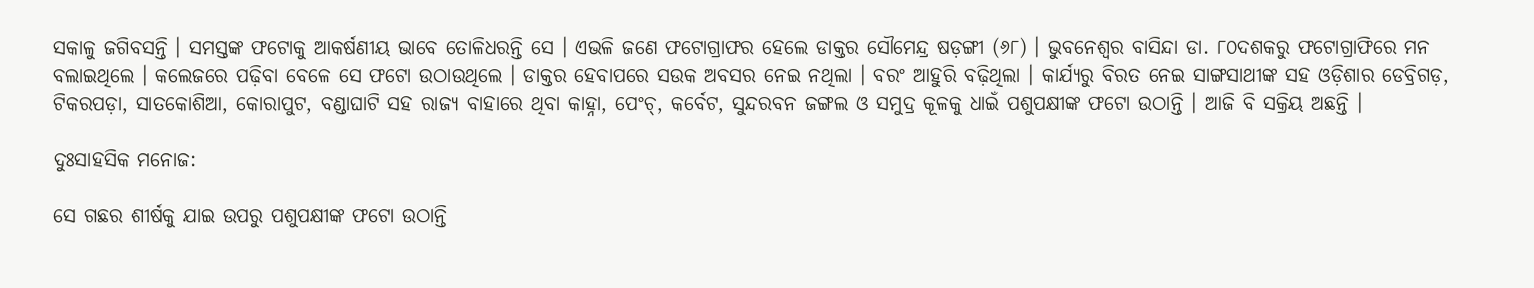ସକାଳୁ ଜଗିବସନ୍ତି । ସମସ୍ତଙ୍କ ଫଟୋକୁ ଆକର୍ଷଣୀୟ ଭାବେ ତୋଳିଧରନ୍ତି ସେ । ଏଭଳି ଜଣେ ଫଟୋଗ୍ରାଫର ହେଲେ ଡାକ୍ତର ସୌମେନ୍ଦ୍ର ଷଡ଼ଙ୍ଗୀ (୬୮) । ଭୁବନେଶ୍ୱର ବାସିନ୍ଦା ଡା. ୮୦ଦଶକରୁ ଫଟୋଗ୍ରାଫିରେ ମନ ବଲାଇଥିଲେ । କଲେଜରେ ପଢ଼ିବା ବେଳେ ସେ ଫଟୋ ଉଠାଉଥିଲେ । ଡାକ୍ତର ହେବାପରେ ସଉକ ଅବସର ନେଇ ନଥିଲା । ବରଂ ଆହୁରି ବଢ଼ିଥିଲା । କାର୍ଯ୍ୟରୁ ବିରତ ନେଇ ସାଙ୍ଗସାଥୀଙ୍କ ସହ ଓଡ଼ିଶାର ଡେବ୍ରିଗଡ଼, ଟିକରପଡ଼ା, ସାତକୋଶିଆ, କୋରାପୁଟ, ବଣ୍ଡାଘାଟି ସହ ରାଜ୍ୟ ବାହାରେ ଥିବା କାହ୍ନା, ପେଂଚ୍, କର୍ବେଟ, ସୁନ୍ଦରବନ ଜଙ୍ଗଲ ଓ ସମୁଦ୍ର କୂଳକୁ ଧାଇଁ ପଶୁପକ୍ଷୀଙ୍କ ଫଟୋ ଉଠାନ୍ତି । ଆଜି ବି ସକ୍ରିୟ ଅଛନ୍ତି ।

ଦୁଃସାହସିକ ମନୋଜ:

ସେ ଗଛର ଶୀର୍ଷକୁ ଯାଇ ଉପରୁ ପଶୁପକ୍ଷୀଙ୍କ ଫଟୋ ଉଠାନ୍ତି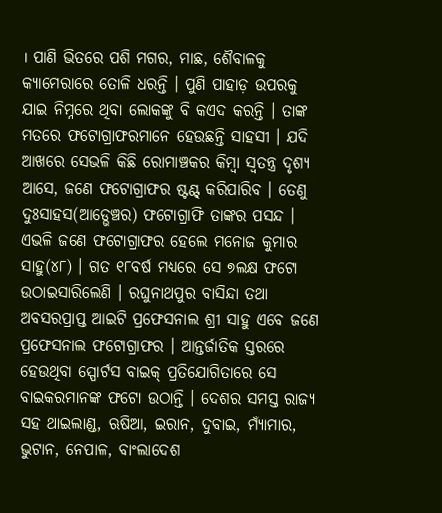। ପାଣି ଭିତରେ ପଶି ମଗର, ମାଛ, ଶୈବାଳକୁ କ୍ୟାମେରାରେ ତୋଳି ଧରନ୍ତି । ପୁଣି ପାହାଡ଼ ଉପରକୁ ଯାଇ ନିମ୍ନରେ ଥିବା ଲୋକଙ୍କୁ ବି କଏଦ କରନ୍ତି । ତାଙ୍କ ମତରେ ଫଟୋଗ୍ରାଫରମାନେ ହେଉଛନ୍ତି ସାହସୀ । ଯଦି ଆଖରେ ସେଭଳି କିଛି ରୋମାଞ୍ଚକର କିମ୍ବା ସ୍ୱତନ୍ତ୍ର ଦୃଶ୍ୟ ଆସେ, ଜଣେ ଫଟୋଗ୍ରାଫର ଷ୍ଟଣ୍ଟ୍ କରିପାରିବ । ତେଣୁ ଦୁଃସାହସ(ଆଡ୍ଭେଞ୍ଚର) ଫଟୋଗ୍ରାଫି ତାଙ୍କର ପସନ୍ଦ । ଏଭଳି ଜଣେ ଫଟୋଗ୍ରାଫର ହେଲେ ମନୋଜ କୁମାର ସାହୁ(୪୮) । ଗତ ୧୮ବର୍ଷ ମଧ୍ୟରେ ସେ ୭ଲକ୍ଷ ଫଟୋ ଉଠାଇସାରିଲେଣି । ରଘୁନାଥପୁର ବାସିନ୍ଦା ତଥା ଅବସରପ୍ରାପ୍ତ ଆଇଟି ପ୍ରଫେସନାଲ ଶ୍ରୀ ସାହୁ ଏବେ ଜଣେ ପ୍ରଫେସନାଲ ଫଟୋଗ୍ରାଫର । ଆନ୍ତର୍ଜାତିକ ସ୍ତରରେ ହେଉଥିବା ସ୍ପୋର୍ଟସ ବାଇକ୍ ପ୍ରତିଯୋଗିତାରେ ସେ ବାଇକରମାନଙ୍କ ଫଟୋ ଉଠାନ୍ତି । ଦେଶର ସମସ୍ତ ରାଜ୍ୟ ସହ ଥାଇଲାଣ୍ଡ, ଋଷିଆ, ଇରାନ, ଦୁବାଇ, ମ୍ୟାଁମାର, ଭୁଟାନ, ନେପାଳ, ବାଂଲାଦେଶ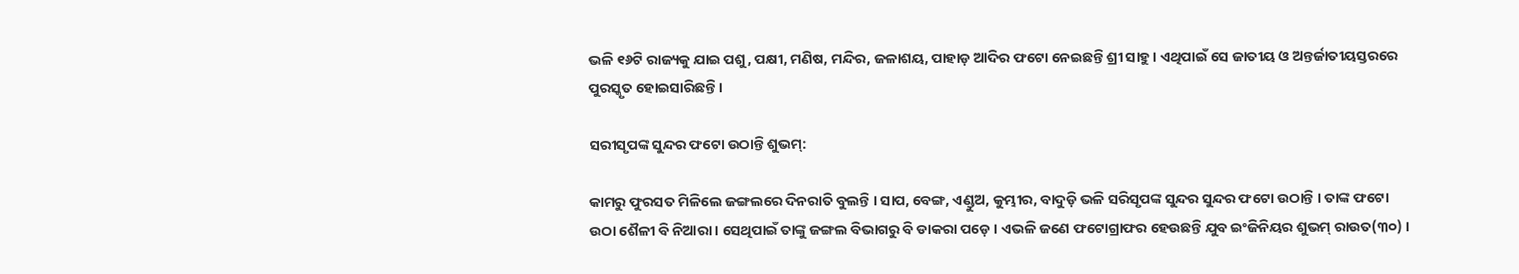ଭଳି ୧୬ଟି ରାଜ୍ୟକୁ ଯାଇ ପଶୁ, ପକ୍ଷୀ, ମଣିଷ, ମନ୍ଦିର, ଜଳାଶୟ, ପାହାଡ଼ ଆଦିର ଫଟୋ ନେଇଛନ୍ତି ଶ୍ରୀ ସାହୁ । ଏଥିପାଇଁ ସେ ଜାତୀୟ ଓ ଅନ୍ତର୍ଜାତୀୟସ୍ତରରେ ପୁରସ୍କୃତ ହୋଇସାରିଛନ୍ତି ।

ସରୀସୃପଙ୍କ ସୁନ୍ଦର ଫଟୋ ଉଠାନ୍ତି ଶୁଭମ୍:

କାମରୁ ଫୁରସତ ମିଳିଲେ ଜଙ୍ଗଲରେ ଦିନରାତି ବୁଲନ୍ତି । ସାପ, ବେଙ୍ଗ, ଏଣ୍ଡୁଅ, କୁମ୍ଭୀର, ବାଦୁଡ଼ି ଭଳି ସରିସୃପଙ୍କ ସୁନ୍ଦର ସୁନ୍ଦର ଫଟୋ ଉଠାନ୍ତି । ତାଙ୍କ ଫଟୋ ଉଠା ଶୈଳୀ ବି ନିଆରା । ସେଥିପାଇଁ ତାଙ୍କୁ ଜଙ୍ଗଲ ବିଭାଗରୁ ବି ଡାକରା ପଡ଼େ । ଏଭଳି ଜଣେ ଫଟୋଗ୍ରାଫର ହେଉଛନ୍ତି ଯୁବ ଇଂଜିନିୟର ଶୁଭମ୍ ରାଉତ(୩୦) ।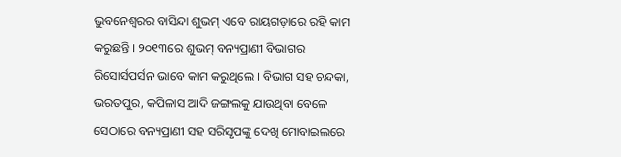ଭୁବନେଶ୍ୱରର ବାସିନ୍ଦା ଶୁଭମ୍ ଏବେ ରାୟଗଡ଼ାରେ ରହି କାମ କରୁଛନ୍ତି । ୨୦୧୩ରେ ଶୁଭମ୍ ବନ୍ୟପ୍ରାଣୀ ବିଭାଗର ରିସୋର୍ସପର୍ସନ ଭାବେ କାମ କରୁଥିଲେ । ବିଭାଗ ସହ ଚନ୍ଦକା, ଭରତପୁର, କପିଳାସ ଆଦି ଜଙ୍ଗଲକୁ ଯାଉଥିବା ବେଳେ ସେଠାରେ ବନ୍ୟପ୍ରାଣୀ ସହ ସରିସୃପଙ୍କୁ ଦେଖି ମୋବାଇଲରେ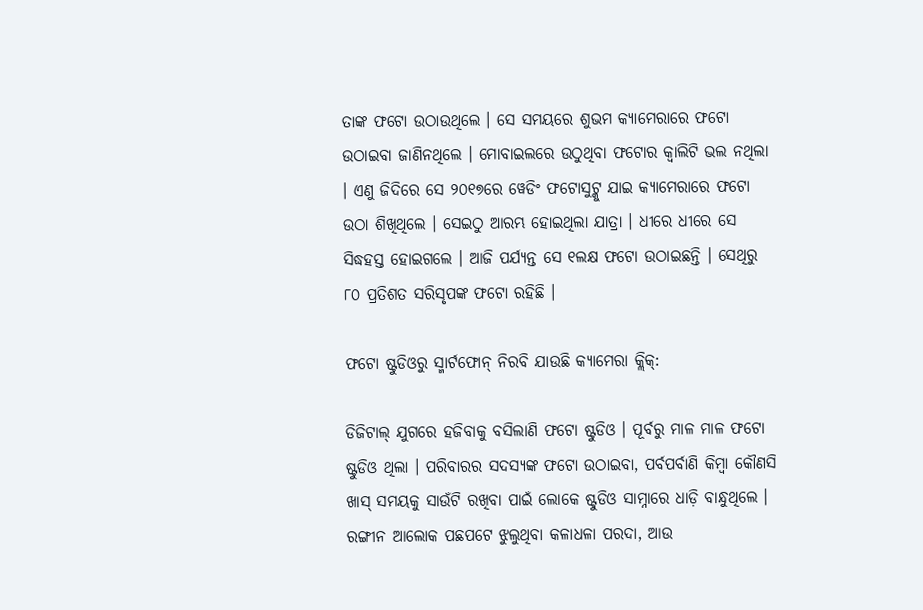ତାଙ୍କ ଫଟୋ ଉଠାଉଥିଲେ । ସେ ସମୟରେ ଶୁଭମ କ୍ୟାମେରାରେ ଫଟୋ ଉଠାଇବା ଜାଣିନଥିଲେ । ମୋବାଇଲରେ ଉଠୁଥିବା ଫଟୋର କ୍ୱାଲିଟି ଭଲ ନଥିଲା । ଏଣୁ ଜିଦିରେ ସେ ୨୦୧୭ରେ ୱେଡିଂ ଫଟୋସୁଟ୍କୁ ଯାଇ କ୍ୟାମେରାରେ ଫଟୋ ଉଠା ଶିଖିଥିଲେ । ସେଇଠୁ ଆରମ୍ଭ ହୋଇଥିଲା ଯାତ୍ରା । ଧୀରେ ଧୀରେ ସେ ସିଦ୍ଧହସ୍ତ ହୋଇଗଲେ । ଆଜି ପର୍ଯ୍ୟନ୍ତ ସେ ୧ଲକ୍ଷ ଫଟୋ ଉଠାଇଛନ୍ତି । ସେଥିରୁ ୮୦ ପ୍ରତିଶତ ସରିସୃପଙ୍କ ଫଟୋ ରହିଛି ।

ଫଟୋ ଷ୍ଟୁଡିଓରୁ ସ୍ମାର୍ଟଫୋନ୍ ନିରବି ଯାଉଛି କ୍ୟାମେରା କ୍ଲିକ୍:

ଡିଜିଟାଲ୍ ଯୁଗରେ ହଜିବାକୁ ବସିଲାଣି ଫଟୋ ଷ୍ଟୁଡିଓ । ପୂର୍ବରୁ ମାଳ ମାଳ ଫଟୋ ଷ୍ଟୁଡିଓ ଥିଲା । ପରିବାରର ସଦସ୍ୟଙ୍କ ଫଟୋ ଉଠାଇବା, ପର୍ବପର୍ବାଣି କିମ୍ବା କୌଣସି ଖାସ୍ ସମୟକୁ ସାଉଁଟି ରଖିବା ପାଇଁ ଲୋକେ ଷ୍ଟୁଡିଓ ସାମ୍ନାରେ ଧାଡ଼ି ବାନ୍ଧୁଥିଲେ । ରଙ୍ଗୀନ ଆଲୋକ ପଛପଟେ ଝୁଲୁଥିବା କଳାଧଳା ପରଦା, ଆଉ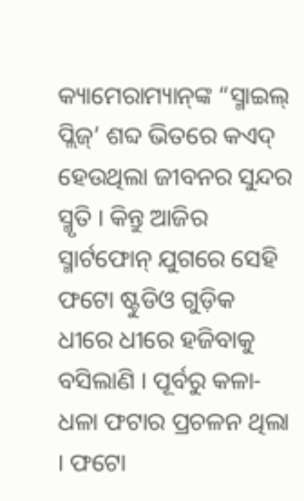କ୍ୟାମେରାମ୍ୟାନ୍‌ଙ୍କ “ସ୍ମାଇଲ୍ ପ୍ଲିଜ୍’ ଶବ୍ଦ ଭିତରେ କଏଦ୍ ହେଉଥିଲା ଜୀବନର ସୁନ୍ଦର ସ୍ମୃତି । କିନ୍ତୁ ଆଜିର ସ୍ମାର୍ଟଫୋନ୍ ଯୁଗରେ ସେହି ଫଟୋ ଷ୍ଟୁଡିଓ ଗୁଡ଼ିକ ଧୀରେ ଧୀରେ ହଜିବାକୁ ବସିଲାଣି । ପୂର୍ବରୁ କଳା-ଧଳା ଫଟାର ପ୍ରଚଳନ ଥିଲା । ଫଟୋ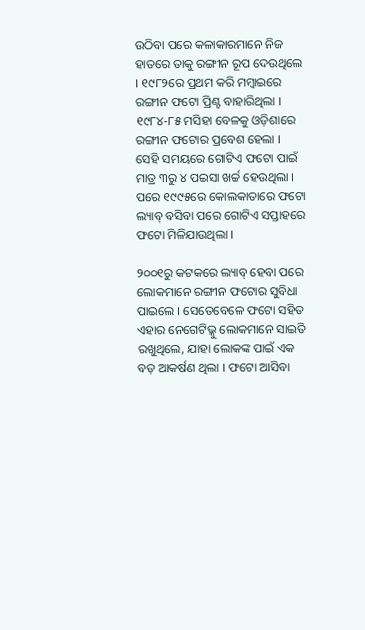ଉଠିବା ପରେ କଳାକାରମାନେ ନିଜ ହାତରେ ତାକୁ ରଙ୍ଗୀନ ରୂପ ଦେଉଥିଲେ । ୧୯୮୨ରେ ପ୍ରଥମ କରି ମମ୍ବାଇରେ ରଙ୍ଗୀନ ଫଟୋ ପ୍ରିଣ୍ଟ ବାହାରିଥିଲା । ୧୯୮୪-୮୫ ମସିହା ବେଳକୁ ଓଡ଼ିଶାରେ ରଙ୍ଗୀନ ଫଟୋର ପ୍ରବେଶ ହେଲା । ସେହି ସମୟରେ ଗୋଟିଏ ଫଟୋ ପାଇଁ ମାତ୍ର ୩ରୁ ୪ ପଇସା ଖର୍ଚ୍ଚ ହେଉଥିଲା । ପରେ ୧୯୯୫ରେ କୋଲକାତାରେ ଫଟୋ ଲ୍ୟାବ୍ ବସିବା ପରେ ଗୋଟିଏ ସପ୍ତାହରେ ଫଟୋ ମିଳିଯାଉଥିଲା ।

୨୦୦୧ରୁ କଟକରେ ଲ୍ୟାବ୍ ହେବା ପରେ ଲୋକମାନେ ରଙ୍ଗୀନ ଫଟୋର ସୁବିଧା ପାଇଲେ । ସେତେବେଳେ ଫଟୋ ସହିତ ଏହାର ନେଗେଟିଭ୍କୁ ଲୋକମାନେ ସାଇତି ରଖୁଥିଲେ, ଯାହା ଲୋକଙ୍କ ପାଇଁ ଏକ ବଡ଼ ଆକର୍ଷଣ ଥିଲା । ଫଟୋ ଆସିବା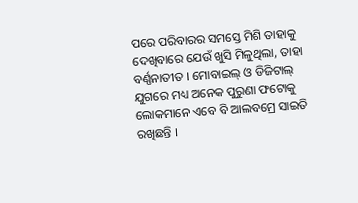ପରେ ପରିବାରର ସମସ୍ତେ ମିଶି ତାହାକୁ ଦେଖିବାରେ ଯେଉଁ ଖୁସି ମିଳୁଥିଲା, ତାହା ବର୍ଣ୍ଣନାତୀତ । ମୋବାଇଲ୍ ଓ ଡିଜିଟାଲ୍ ଯୁଗରେ ମଧ୍ୟ ଅନେକ ପୁରୁଣା ଫଟୋକୁ ଲୋକମାନେ ଏବେ ବି ଆଲବମ୍ରେ ସାଇତି ରଖିଛନ୍ତି ।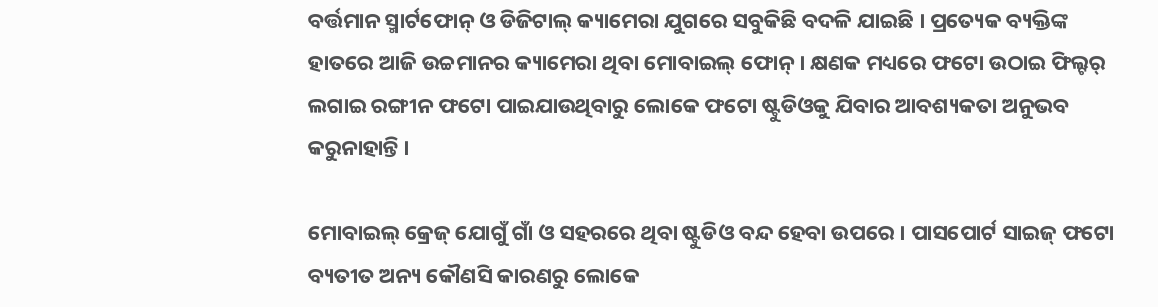ବର୍ତ୍ତମାନ ସ୍ମାର୍ଟଫୋନ୍ ଓ ଡିଜିଟାଲ୍ କ୍ୟାମେରା ଯୁଗରେ ସବୁକିଛି ବଦଳି ଯାଇଛି । ପ୍ରତ୍ୟେକ ବ୍ୟକ୍ତିଙ୍କ ହାତରେ ଆଜି ଉଚ୍ଚମାନର କ୍ୟାମେରା ଥିବା ମୋବାଇଲ୍ ଫୋନ୍ । କ୍ଷଣକ ମଧ୍ୟରେ ଫଟୋ ଉଠାଇ ଫିଲ୍ଟର୍ ଲଗାଇ ରଙ୍ଗୀନ ଫଟୋ ପାଇଯାଉଥିବାରୁ ଲୋକେ ଫଟୋ ଷ୍ଟୁଡିଓକୁ ଯିବାର ଆବଶ୍ୟକତା ଅନୁଭବ କରୁନାହାନ୍ତି ।

ମୋବାଇଲ୍ କ୍ରେଜ୍ ଯୋଗୁଁ ଗାଁ ଓ ସହରରେ ଥିବା ଷ୍ଟୁଡିଓ ବନ୍ଦ ହେବା ଉପରେ । ପାସପୋର୍ଟ ସାଇଜ୍ ଫଟୋ ବ୍ୟତୀତ ଅନ୍ୟ କୌଣସି କାରଣରୁ ଲୋକେ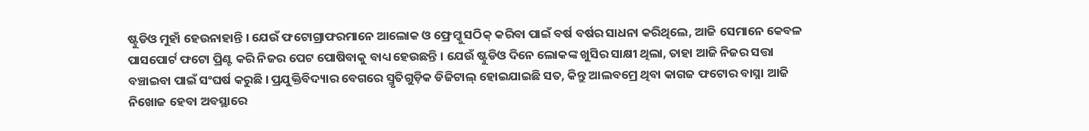ଷ୍ଟୁଡିଓ ମୁହାଁ ହେଉନାହାନ୍ତି । ଯେଉଁ ଫଟୋଗ୍ରାଫରମାନେ ଆଲୋକ ଓ ଫ୍ରେମ୍କୁ ସଠିକ୍ କରିବା ପାଇଁ ବର୍ଷ ବର୍ଷର ସାଧନା କରିଥିଲେ, ଆଜି ସେମାନେ କେବଳ ପାସପୋର୍ଟ ଫଟୋ ପ୍ରିଣ୍ଟ କରି ନିଜର ପେଟ ପୋଷିବାକୁ ବାଧ୍ୟ ହେଉଛନ୍ତି । ଯେଉଁ ଷ୍ଟୁଡିଓ ଦିନେ ଲୋକଙ୍କ ଖୁସିର ସାକ୍ଷୀ ଥିଲା, ତାହା ଆଜି ନିଜର ସତ୍ତା ବଞ୍ଚାଇବା ପାଇଁ ସଂଘର୍ଷ କରୁଛି । ପ୍ରଯୁକ୍ତିବିଦ୍ୟାର ବେଗରେ ସ୍ମୃତିଗୁଡ଼ିକ ଡିଜିଟାଲ୍ ହୋଇଯାଇଛି ସତ, କିନ୍ତୁ ଆଲବମ୍ରେ ଥିବା କାଗଜ ଫଟୋର ବାସ୍ନା ଆଜି ନିଖୋଜ ହେବା ଅବସ୍ଥାରେ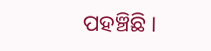ପହଞ୍ଚିଛି ।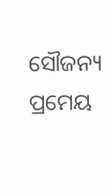ସୌଜନ୍ୟ ପ୍ରମେୟ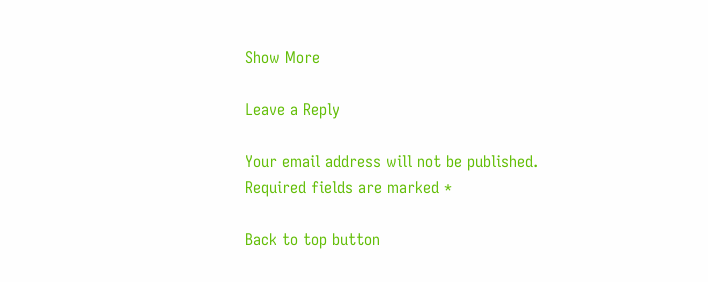Show More

Leave a Reply

Your email address will not be published. Required fields are marked *

Back to top button